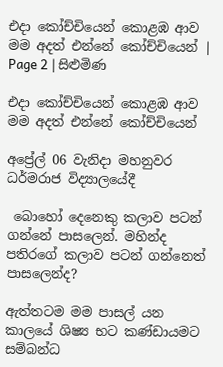එදා කෝච්චියෙන් කොළඹ ආව මම අදත් එන්නේ කෝච්චියෙන් | Page 2 | සිළුමිණ

එදා කෝච්චියෙන් කොළඹ ආව මම අදත් එන්නේ කෝච්චියෙන්

අප්‍රේල් 06 වැනිදා මහනුවර ධර්මරාජ විද්‍යාලයේදී

 බොහෝ දෙනෙකු කලාව පටන් ගන්නේ පාසලෙන්. මහින්ද පතිරගේ කලාව පටන් ගන්නෙත් පාසලෙන්ද?

ඇත්තටම මම පාසල් යන කාලයේ ශිෂ්‍ය භට කණ්ඩායමට සම්බන්ධ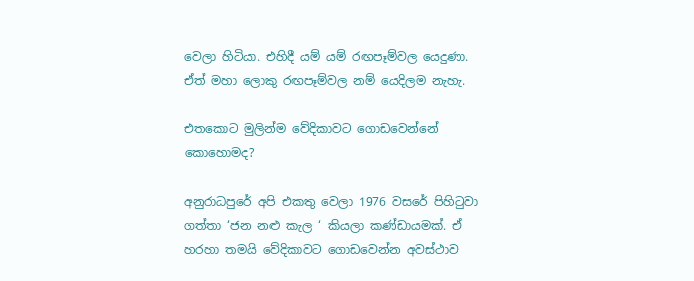වෙලා හිටියා. එහිදී යම් යම් රඟපෑම්වල යෙදුණා. ඒත් මහා ලොකු රඟපෑම්වල නම් යෙදිලම නැහැ.

එතකොට මුලින්ම වේදිකාවට ගොඩවෙන්නේ කොහොමද?

අනුරාධපුරේ අපි එකතු වෙලා 1976 වසරේ පිහිටුවා ගත්තා ‘ජන නළු කැල ‘ කියලා කණ්ඩායමක්. ඒ හරහා තමයි වේදිකාවට ගොඩවෙන්න අවස්ථාව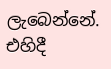ලැබෙන්නේ. එහිදී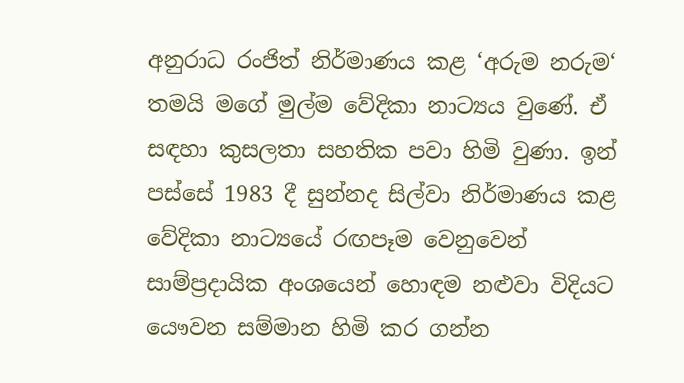අනුරාධ රංජිත් නිර්මාණය කළ ‘අරුම නරුම‘ තමයි මගේ මුල්ම වේදිකා නාට්‍යය වුණේ. ඒ සඳහා කුසලතා සහතික පවා හිමි වුණා. ඉන් පස්සේ 1983 දී සුන්නද සිල්වා නිර්මාණය කළ වේදිකා නාට්‍යයේ රඟපෑම වෙනුවෙන් සාම්ප්‍රදායික අංශයෙන් හොඳම නළුවා විදියට යෞවන සම්මාන හිමි කර ගන්න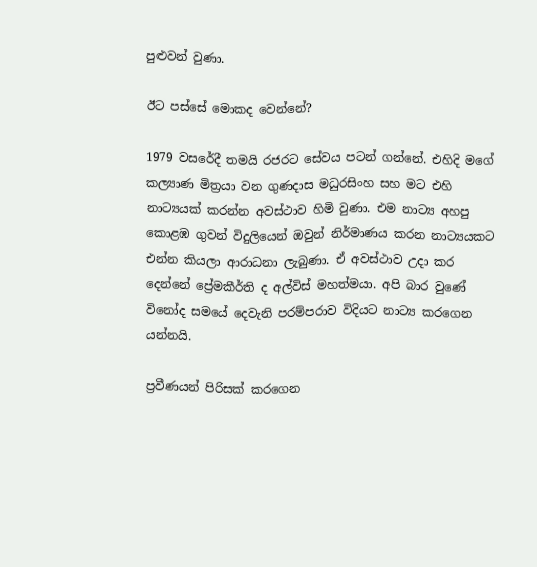පුළුවන් වුණා.

ඊට පස්සේ මොකද වෙන්නේ?

1979 වසරේදී තමයි රජරට සේවය පටන් ගන්නේ. එහිදි මගේ කල්‍යාණ මිත්‍රයා වන ගුණදාස මධුරසිංහ සහ මට එහි නාට්‍යයක් කරන්න අවස්ථාව හිමි වුණා. එම නාට්‍ය අහපු කොළඹ ගුවන් විදුලියෙන් ඔවුන් නිර්මාණය කරන නාට්‍යයකට එන්න කියලා ආරාධනා ලැබුණා. ඒ අවස්ථාව උදා කර දෙන්නේ ප්‍රේමකීර්ති ද අල්විස් මහත්මයා. අපි බාර වුණේ විනෝද සමයේ දෙවැනි පරම්පරාව විදියට නාට්‍ය කරගෙන යන්නයි.

ප්‍රවීණයන් පිරිසක් කරගෙන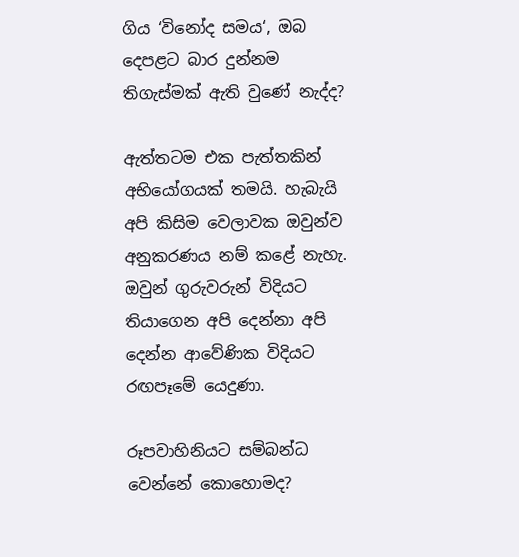ගිය ‘විනෝද සමය‘, ඔබ දෙපළට බාර දුන්නම තිගැස්මක් ඇති වුණේ නැද්ද?

ඇත්තටම එක පැත්තකින් අභියෝගයක් තමයි. හැබැයි අපි කිසිම වෙලාවක ඔවුන්ව අනුකරණය නම් කළේ නැහැ. ඔවුන් ගුරුවරුන් විදියට තියාගෙන අපි දෙන්නා අපි දෙන්න ආවේණික විදියට රඟපෑමේ යෙදුණා.

රූපවාහිනියට සම්බන්ධ වෙන්නේ කොහොමද?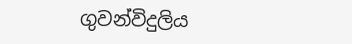ගුවන්විදුලිය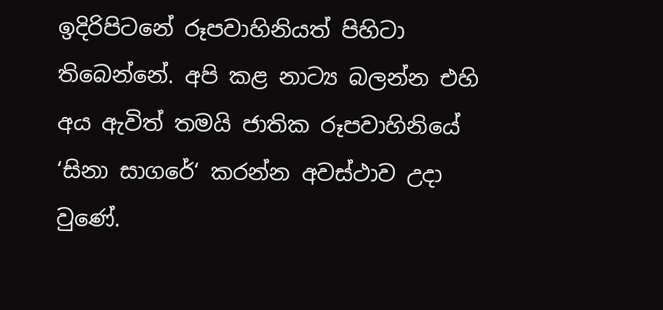ඉදිරිපිටනේ රූපවාහිනියත් පිහිටා තිබෙන්නේ. අපි කළ නාට්‍ය බලන්න එහි අය ඇවිත් තමයි ජාතික රූපවාහිනියේ ‘සිනා සාගරේ‘ කරන්න අවස්ථාව උදා වුණේ.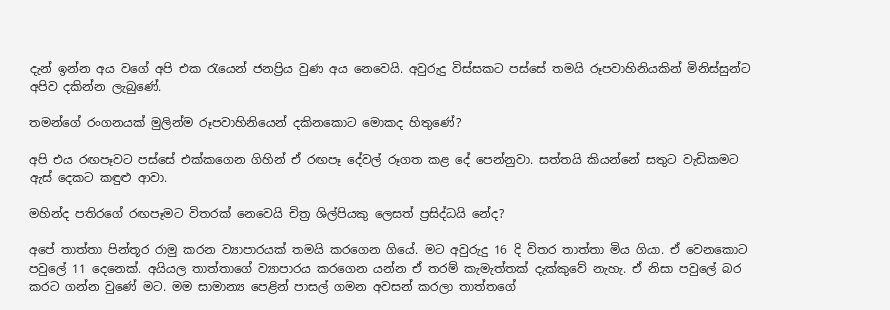දැන් ඉන්න අය වගේ අපි එක රැයෙන් ජනප්‍රිය වුණ අය නෙවෙයි. අවුරුදු විස්සකට පස්සේ තමයි රූපවාහිනියකින් මිනිස්සුන්ට අපිව දකින්න ලැබුණේ.

තමන්ගේ රංගනයක් මුලින්ම රූපවාහිනියෙන් දකිනකොට මොකද හිතුණේ?

අපි එය රඟපෑවට පස්සේ එක්කගෙන ගිහින් ඒ රඟපෑ දේවල් රූගත කළ දේ පෙන්නුවා. සත්තයි කියන්නේ සතුට වැඩිකමට ඇස් දෙකට කඳුළු ආවා.

මහින්ද පතිරගේ රඟපෑමට විතරක් නෙවෙයි චිත්‍ර ශිල්පියකු ලෙසත් ප්‍රසිද්ධයි නේද?

අපේ තාත්තා පින්තූර රාමු කරන ව්‍යාපාරයක් තමයි කරගෙන ගියේ. මට අවුරුදු 16 දි විතර තාත්තා මිය ගියා. ඒ වෙනකොට පවුලේ 11 දෙනෙක්. අයියල තාත්තාගේ ව්‍යාපාරය කරගෙන යන්න ඒ තරම් කැමැත්තක් දැක්කුවේ නැහැ. ඒ නිසා පවුලේ බර කරට ගන්න වුණේ මට. මම සාමාන්‍ය පෙළින් පාසල් ගමන අවසන් කරලා තාත්තගේ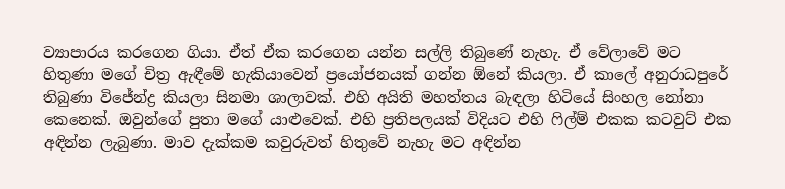ව්‍යාපාරය කරගෙන ගියා. ඒත් ඒක කරගෙන යන්න සල්ලි තිබුණේ නැහැ. ඒ වේලාවේ මට හිතුණා මගේ චිත්‍ර ඇඳීමේ හැකියාවෙන් ප්‍රයෝජනයක් ගන්න ඕනේ කියලා. ඒ කාලේ අනුරාධපුරේ තිබුණා විජේන්ද්‍ර කියලා සිනමා ශාලාවක්. එහි අයිති මහත්තය බැඳලා හිටියේ සිංහල නෝනා කෙනෙක්. ඔවුන්ගේ පුතා මගේ යාළුවෙක්. එහි ප්‍රතිපලයක් විදියට එහි ෆිල්ම් එකක කටවුට් එක අඳින්න ලැබුණා. මාව දැක්කම කවුරුවත් හිතුවේ නැහැ මට අඳින්න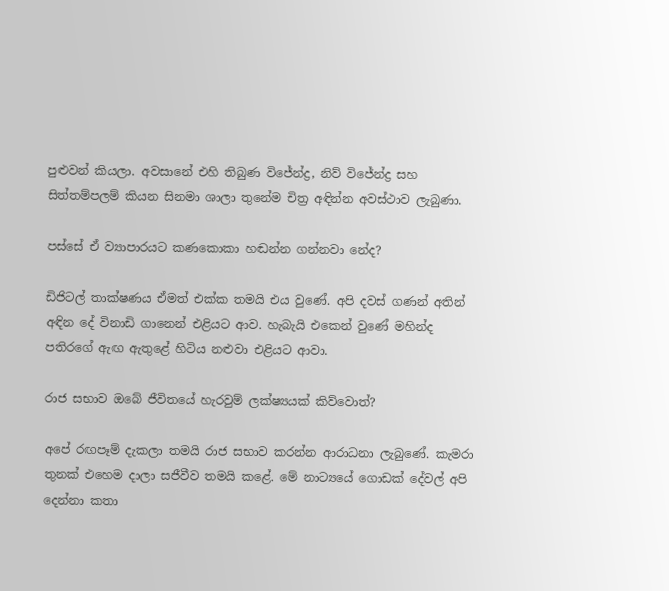පුළුවන් කියලා. අවසානේ එහි තිබුණ විජේන්ද්‍ර, නිව් විජේන්ද්‍ර සහ සිත්තම්පලම් කියන සිනමා ශාලා තුනේම චිත්‍ර අඳින්න අවස්ථාව ලැබුණා.

පස්සේ ඒ ව්‍යාපාරයට කණකොකා හඬන්න ගන්නවා නේද?

ඩිජිටල් තාක්ෂණය ඒමත් එක්ක තමයි එය වුණේ. අපි දවස් ගණන් අතින් අඳින දේ විනාඩි ගානෙන් එළියට ආව. හැබැයි එකෙන් වුණේ මහින්ද පතිරගේ ඇඟ ඇතුළේ හිටිය නළුවා එළියට ආවා.

රාජ සභාව ඔබේ ජීවිතයේ හැරවුම් ලක්ෂ්‍යයක් කිව්වොත්?

අපේ රඟපෑම් දැකලා තමයි රාජ සභාව කරන්න ආරාධනා ලැබුණේ. කැමරා තුනක් එහෙම දාලා සජීවීව තමයි කළේ. මේ නාට්‍යයේ ගොඩක් දේවල් අපි දෙන්නා කතා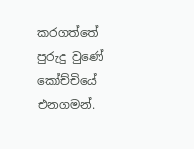කරගත්තේ පුරුදු වුණේ කෝච්චියේ එනගමන්.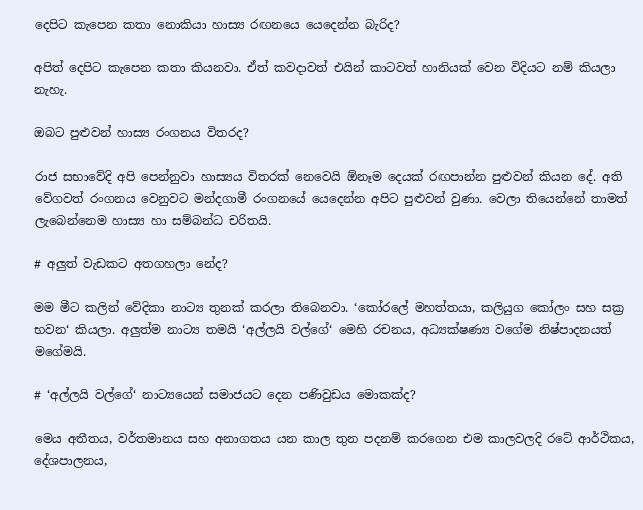දෙපිට කැපෙන කතා නොකියා හාස්‍ය රඟනයෙ යෙදෙන්න බැරිද?

අපිත් දෙපිට කැපෙන කතා කියනවා. ඒත් කවදාවත් එයින් කාටවත් හානියක් වෙන විදියට නම් කියලා නැහැ.

ඔබට පුළුවන් හාස්‍ය රංගනය විතරද?

රාජ සභාවේදි අපි පෙන්නුවා හාස්‍යය විතරක් නෙවෙයි ඕනෑම දෙයක් රඟපාන්න පුළුවන් කියන දේ. අති වේගවත් රංගනය වෙනුවට මන්දගාමී රංගනයේ යෙදෙන්න අපිට පුළුවන් වුණා. වෙලා තියෙන්නේ තාමත් ලැබෙන්නෙම හාස්‍ය හා සම්බන්ධ චරිතයි.

# අලුත් වැඩකට අතගහලා නේද?

මම මීට කලින් වේදිකා නාට්‍ය තුනක් කරලා තිබෙනවා. ‘කෝරලේ මහත්තයා, කලියුග කෝලං සහ සක්‍ර භවන‘ කියලා. අලුත්ම නාට්‍ය තමයි ‘අල්ලයි වල්ගේ‘ මෙහි රචනය, අධ්‍යක්ෂණ්‍ය වගේම නිෂ්පාදනයත් මගේමයි.

# ‘අල්ලයි වල්ගේ‘ නාට්‍යයෙන් සමාජයට දෙන පණිවුඩය මොකක්ද?

මෙය අතීතය, වර්තමානය සහ අනාගතය යන කාල තුන පදනම් කරගෙන එම කාලවලදි රටේ ආර්ථිකය, දේශපාලනය,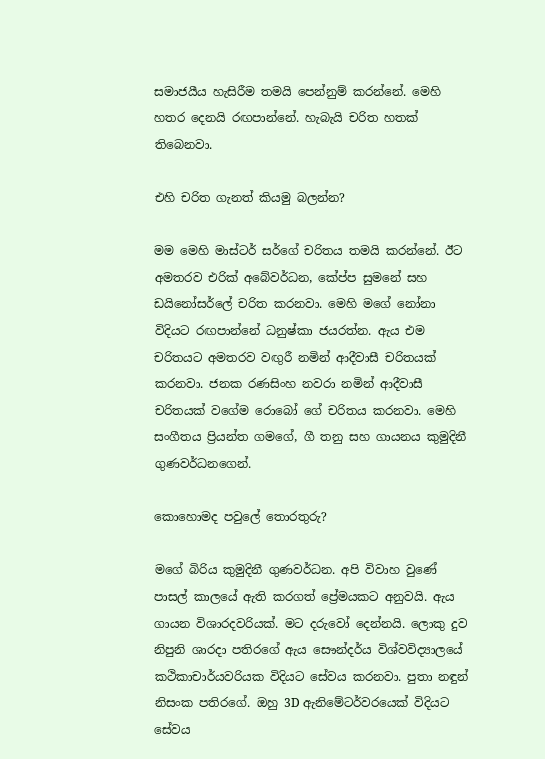සමාජයීය හැසිරීම තමයි පෙන්නුම් කරන්නේ. මෙහි හතර දෙනයි රඟපාන්නේ. හැබැයි චරිත හතක් තිබෙනවා.

එහි චරිත ගැනත් කියමු බලන්න?

මම මෙහි මාස්ටර් සර්ගේ චරිතය තමයි කරන්නේ. ඊට අමතරව එරික් අබේවර්ධන, කේප්ප සුමනේ සහ ඩයිනෝසර්ලේ චරිත කරනවා. මෙහි මගේ නෝනා විදියට රඟපාන්නේ ධනුෂ්කා ජයරත්න. ඇය එම චරිතයට අමතරව වඟුරී නමින් ආදීවාසී චරිතයක් කරනවා. ජනක රණසිංහ නවරා නමින් ආදීවාසී චරිතයක් වගේම රොබෝ ගේ චරිතය කරනවා. මෙහි සංගීතය ප්‍රියන්ත ගමගේ, ගී තනු සහ ගායනය කුමුදිනී ගුණවර්ධනගෙන්.

කොහොමද පවුලේ තොරතුරු?

මගේ බිරිය කුමුදිනී ගුණවර්ධන. අපි විවාහ වුණේ පාසල් කාලයේ ඇති කරගත් ප්‍රේමයකට අනුවයි. ඇය ගායන විශාරදවරියක්. මට දරුවෝ දෙන්නයි. ලොකු දුව නිපුනි ශාරදා පතිරගේ ඇය සෞන්දර්ය විශ්වවිද්‍යාලයේ කථිකාචාර්යවරියක විදියට සේවය කරනවා. පුතා නඳුන් නිසංක පතිරගේ. ඔහු 3D ඇනිමේටර්වරයෙක් විදියට සේවය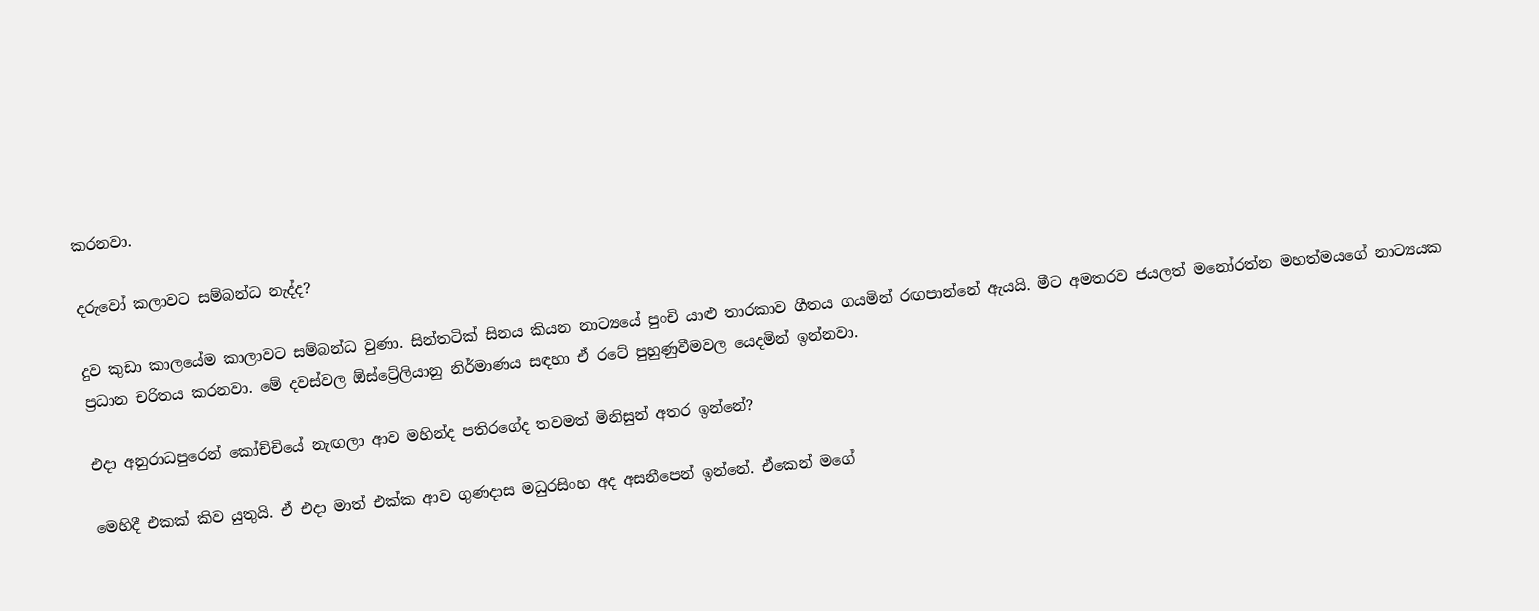කරනවා.

දරුවෝ කලාවට සම්බන්ධ නැද්ද?

දුව කුඩා කාලයේම කාලාවට සම්බන්ධ වුණා. සින්තටික් සිනය කියන නාට්‍යයේ පුංචි යාළු තාරකාව ගීතය ගයමින් රඟපාන්නේ ඇයයි. මීට අමතරව ජයලත් මනෝරත්න මහත්මයගේ නාට්‍යයක ප්‍රධාන චරිතය කරනවා. මේ දවස්වල ඕස්ට්‍රේලියානු නිර්මාණය සඳහා ඒ රටේ පුහුණුවීමවල යෙදමින් ඉන්නවා.

එදා අනුරාධපුරෙන් කෝච්චියේ නැඟලා ආව මහින්ද පතිරගේද තවමත් මිනිසුන් අතර ඉන්නේ?

මෙහිදී එකක් කිව යුතුයි. ඒ එදා මාත් එක්ක ආව ගුණදාස මධුරසිංහ අද අසනීපෙන් ඉන්නේ. ඒකෙන් මගේ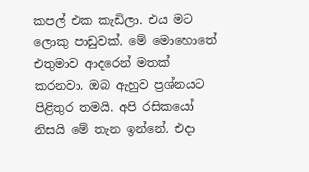කපල් එක කැඩිලා. එය මට ලොකු පාඩුවක්. මේ මොහොතේ එතුමාව ආදරෙන් මතක් කරනවා. ඔබ ඇහුව ප්‍රශ්නයට පිළිතුර තමයි. අපි රසිකයෝ නිසයි මේ තැන ඉන්නේ. එදා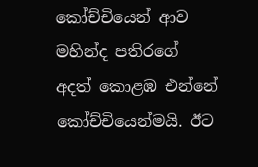කෝච්චියෙන් ආව මහින්ද පතිරගේ අදත් කොළඹ එන්නේ කෝච්චියෙන්මයි. ඊට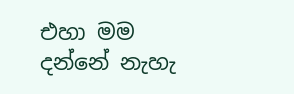එහා මම දන්නේ නැහැ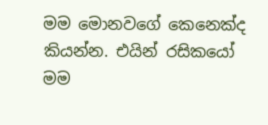මම මොනවගේ කෙනෙක්ද කියන්න. එයින් රසිකයෝ මම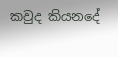කවුද කියනදේ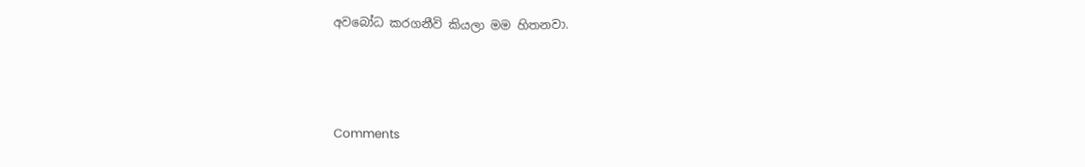අවබෝධ කරගනීවි කියලා මම හිතනවා.



Comments